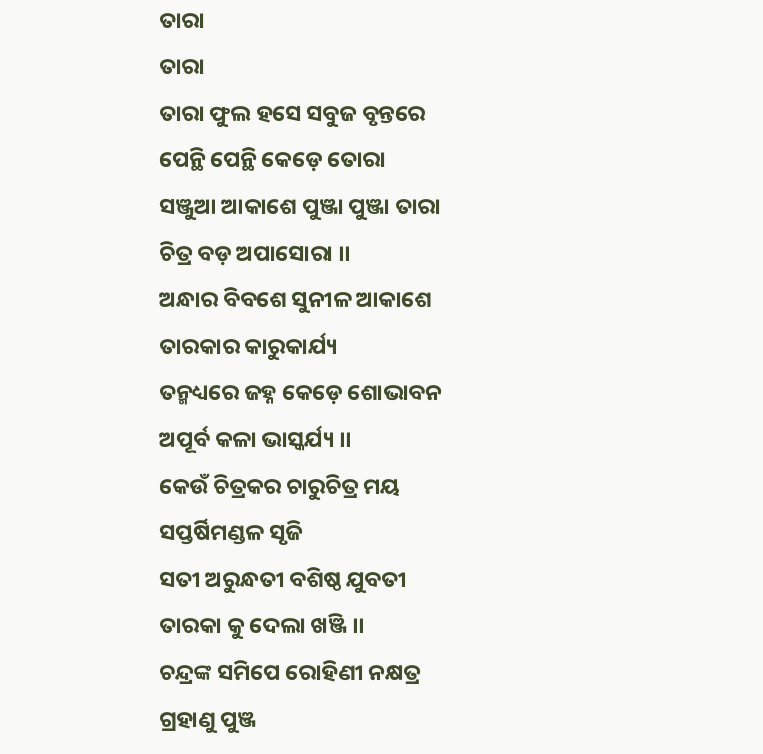ତାରା
ତାରା
ତାରା ଫୁଲ ହସେ ସବୁଜ ବୃନ୍ତରେ
ପେନ୍ଥି ପେନ୍ଥି କେଡ଼େ ତୋରା
ସଞ୍ଜୁଆ ଆକାଶେ ପୁଞ୍ଜା ପୁଞ୍ଜା ତାରା
ଚିତ୍ର ବଡ଼ ଅପାସୋରା ।।
ଅନ୍ଧାର ବିବଶେ ସୁନୀଳ ଆକାଶେ
ତାରକାର କାରୁକାର୍ଯ୍ୟ
ତନ୍ମଧ୍ୟରେ ଜହ୍ନ କେଡ଼େ ଶୋଭାବନ
ଅପୂର୍ବ କଳା ଭାସ୍କର୍ଯ୍ୟ ।।
କେଉଁ ଚିତ୍ରକର ଚାରୁଚିତ୍ର ମୟ
ସପ୍ତର୍ଷିମଣ୍ଡଳ ସୃଜି
ସତୀ ଅରୁନ୍ଧତୀ ବଶିଷ୍ଠ ଯୁବତୀ
ତାରକା କୁ ଦେଲା ଖଞ୍ଜି ।।
ଚନ୍ଦ୍ରଙ୍କ ସମିପେ ରୋହିଣୀ ନକ୍ଷତ୍ର
ଗ୍ରହାଣୁ ପୁଞ୍ଜ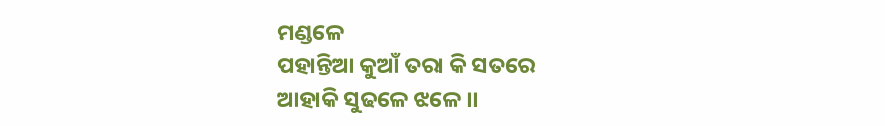ମଣ୍ଡଳେ
ପହାନ୍ତିଆ କୁଆଁ ତରା କି ସତରେ
ଆହାକି ସୁଢଳେ ଝଳେ ।।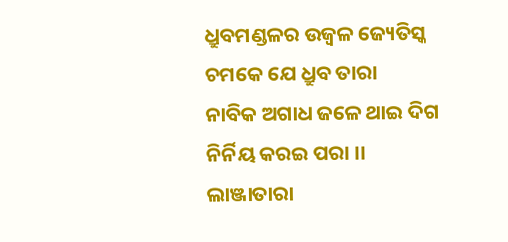ଧ୍ରୁବମଣ୍ଡଳର ଉଜ୍ଵଳ ଜ୍ୟେତିସ୍କ
ଚମକେ ଯେ ଧ୍ରୁବ ତାରା
ନାବିକ ଅଗାଧ ଜଳେ ଥାଇ ଦିଗ
ନିର୍ନିୟ କରଇ ପରା ।।
ଲାଞ୍ଜାତାରା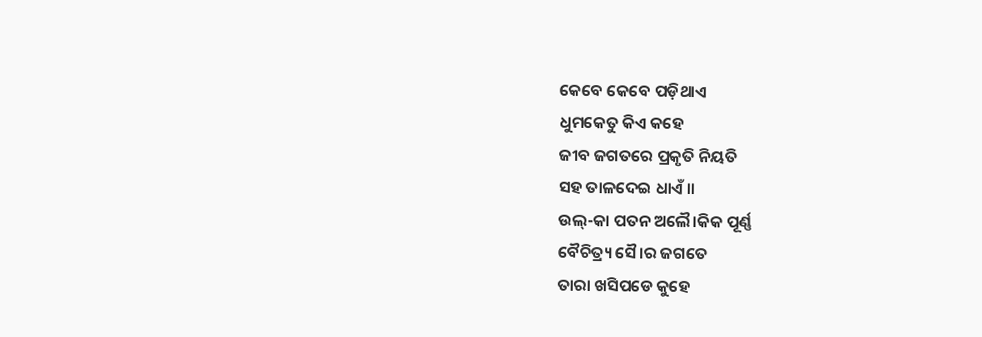କେବେ କେବେ ପଡ଼ିଥାଏ
ଧୁମକେତୁ କିଏ କହେ
ଜୀବ ଜଗତରେ ପ୍ରକୃତି ନିୟତି
ସହ ତାଳଦେଇ ଧାଏଁ ।।
ଉଲ୍-କା ପତନ ଅଲୈ।କିକ ପୂର୍ଣ୍ଣ
ବୈଚିତ୍ର୍ୟ ସୈ।ର ଜଗତେ
ତାରା ଖସିପଡେ କୁହେ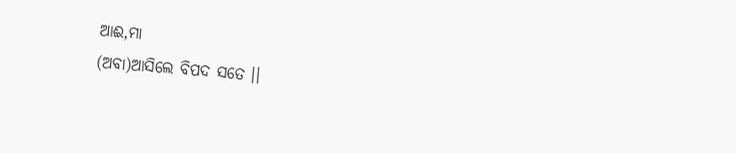ଆଈ,ମା
(ଅବା)ଆସିଲେ ବିପଦ ସତେ ।।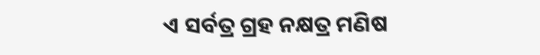ଏ ସର୍ବତ୍ର ଗ୍ରହ ନକ୍ଷତ୍ର ମଣିଷ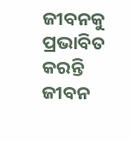ଜୀବନକୁ ପ୍ରଭାବିତ
କରନ୍ତି ଜୀବନ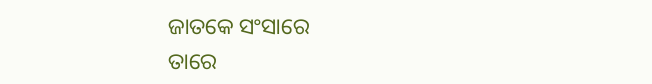ଜାତକେ ସଂସାରେ
ତାରେ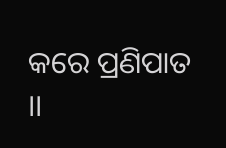କରେ ପ୍ରଣିପାତ ।।